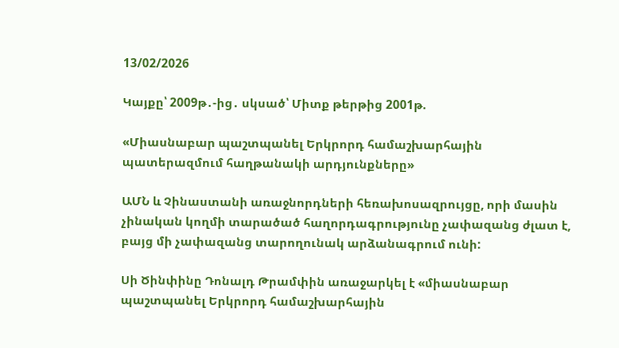13/02/2026

Կայքը՝ 2009թ․-ից․ սկսած՝ Միտք թերթից 2001թ.

«Միասնաբար պաշտպանել Երկրորդ համաշխարհային պատերազմում հաղթանակի արդյունքները»

ԱՄՆ և Չինաստանի առաջնորդների հեռախոսազրույցը, որի մասին չինական կողմի տարածած հաղորդագրությունը չափազանց ժլատ է, բայց մի չափազանց տարողունակ արձանագրում ունի:

Սի Ծինփինը Դոնալդ Թրամփին առաջարկել է «միասնաբար պաշտպանել Երկրորդ համաշխարհային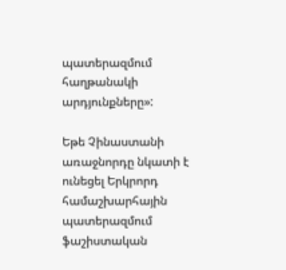պատերազմում հաղթանակի արդյունքները»:

Եթե Չինաստանի առաջնորդը նկատի է ունեցել Երկրորդ համաշխարհային պատերազմում ֆաշիստական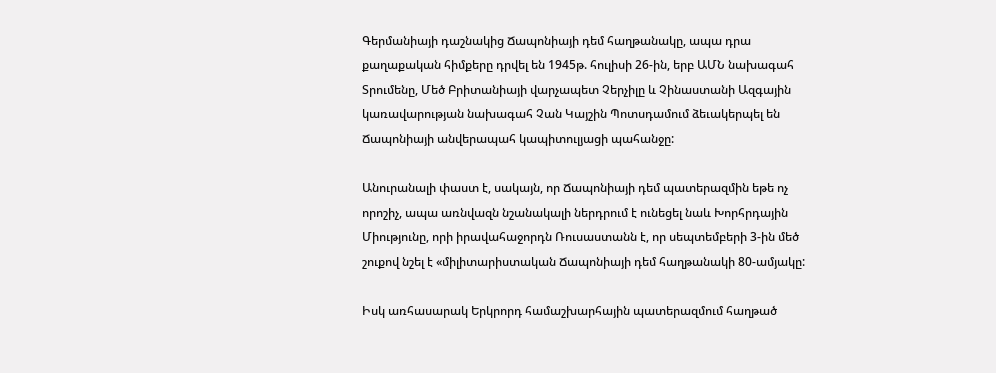Գերմանիայի դաշնակից Ճապոնիայի դեմ հաղթանակը, ապա դրա քաղաքական հիմքերը դրվել են 1945թ. հուլիսի 26-ին, երբ ԱՄՆ նախագահ Տրումենը, Մեծ Բրիտանիայի վարչապետ Չերչիլը և Չինաստանի Ազգային կառավարության նախագահ Չան Կայշին Պոտսդամում ձեւակերպել են Ճապոնիայի անվերապահ կապիտուլյացի պահանջը:

Անուրանալի փաստ է, սակայն, որ Ճապոնիայի դեմ պատերազմին եթե ոչ որոշիչ, ապա առնվազն նշանակալի ներդրում է ունեցել նաև Խորհրդային Միությունը, որի իրավահաջորդն Ռուսաստանն է, որ սեպտեմբերի 3-ին մեծ շուքով նշել է «միլիտարիստական Ճապոնիայի դեմ հաղթանակի 80-ամյակը:

Իսկ առհասարակ Երկրորդ համաշխարհային պատերազմում հաղթած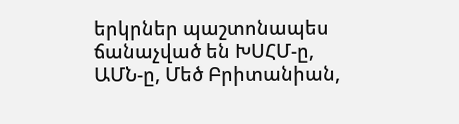երկրներ պաշտոնապես ճանաչված են ԽՍՀՄ-ը, ԱՄՆ-ը, Մեծ Բրիտանիան,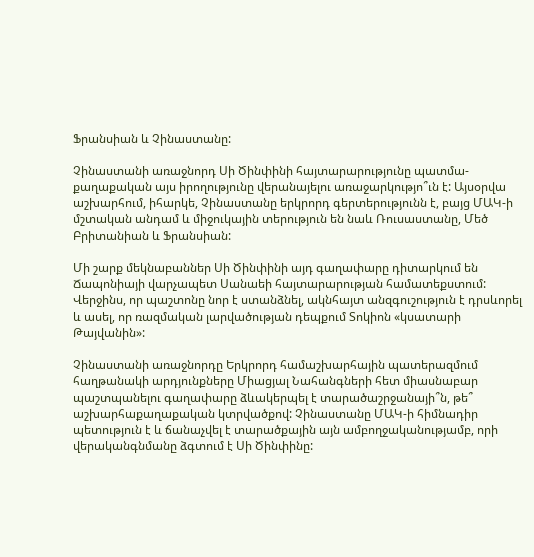Ֆրանսիան և Չինաստանը:

Չինաստանի առաջնորդ Սի Ծինփինի հայտարարությունը պատմա-քաղաքական այս իրողությունը վերանայելու առաջարկությո՞ւն է: Այսօրվա աշխարհում, իհարկե, Չինաստանը երկրորդ գերտերությունն է, բայց ՄԱԿ-ի մշտական անդամ և միջուկային տերություն են նաև Ռուսաստանը, Մեծ Բրիտանիան և Ֆրանսիան:

Մի շարք մեկնաբաններ Սի Ծինփինի այդ գաղափարը դիտարկում են Ճապոնիայի վարչապետ Սանաեի հայտարարության համատեքստում: Վերջինս, որ պաշտոնը նոր է ստանձնել, ակնհայտ անզգուշություն է դրսևորել և ասել, որ ռազմական լարվածության դեպքում Տոկիոն «կսատարի Թայվանին»:

Չինաստանի առաջնորդը Երկրորդ համաշխարհային պատերազմում հաղթանակի արդյունքները Միացյալ Նահանգների հետ միասնաբար պաշտպանելու գաղափարը ձևակերպել է տարածաշրջանայի՞ն, թե՞ աշխարհաքաղաքական կտրվածքով: Չինաստանը ՄԱԿ-ի հիմնադիր պետություն է և ճանաչվել է տարածքային այն ամբողջականությամբ, որի վերականգնմանը ձգտում է Սի Ծինփինը: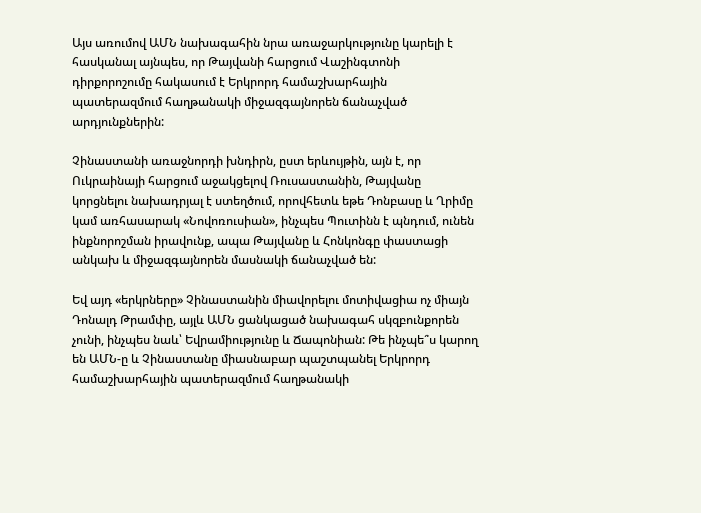Այս առումով ԱՄՆ նախագահին նրա առաջարկությունը կարելի է հասկանալ այնպես, որ Թայվանի հարցում Վաշինգտոնի դիրքորոշումը հակասում է Երկրորդ համաշխարհային պատերազմում հաղթանակի միջազգայնորեն ճանաչված արդյունքներին:

Չինաստանի առաջնորդի խնդիրն, ըստ երևույթին, այն է, որ Ուկրաինայի հարցում աջակցելով Ռուսաստանին, Թայվանը կորցնելու նախադրյալ է ստեղծում, որովհետև եթե Դոնբասը և Ղրիմը կամ առհասարակ «Նովոռուսիան», ինչպես Պուտինն է պնդում, ունեն ինքնորոշման իրավունք, ապա Թայվանը և Հոնկոնգը փաստացի անկախ և միջազգայնորեն մասնակի ճանաչված են:

Եվ այդ «երկրները» Չինաստանին միավորելու մոտիվացիա ոչ միայն Դոնալդ Թրամփը, այլև ԱՄՆ ցանկացած նախագահ սկզբունքորեն չունի, ինչպես նաև՝ Եվրամիությունը և Ճապոնիան: Թե ինչպե՞ս կարող են ԱՄՆ-ը և Չինաստանը միասնաբար պաշտպանել Երկրորդ համաշխարհային պատերազմում հաղթանակի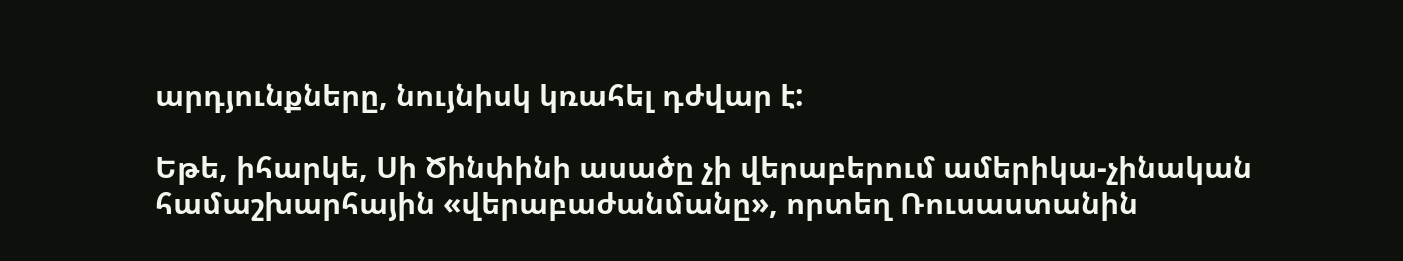արդյունքները, նույնիսկ կռահել դժվար է:

Եթե, իհարկե, Սի Ծինփինի ասածը չի վերաբերում ամերիկա-չինական համաշխարհային «վերաբաժանմանը», որտեղ Ռուսաստանին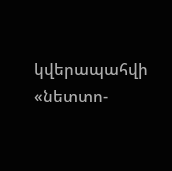կվերապահվի «նետտո-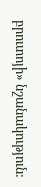բրուտոյի» նշանակություն: